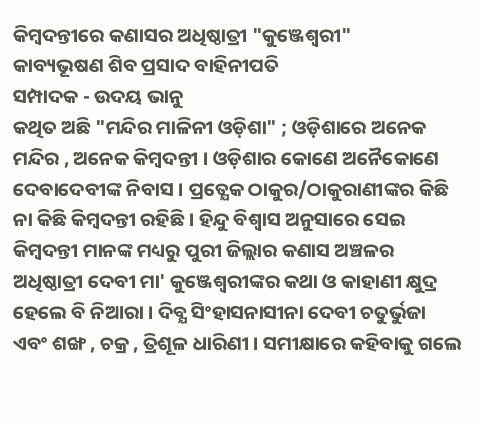କିମ୍ବଦନ୍ତୀରେ କଣାସର ଅଧିଷ୍ଠାତ୍ରୀ "କୁଞ୍ଜେଶ୍ବରୀ"
କାବ୍ୟଭୂଷଣ ଶିବ ପ୍ରସାଦ ବାହିନୀପତି
ସମ୍ପାଦକ - ଉଦୟ ଭାନୁ
କଥିତ ଅଛି "ମନ୍ଦିର ମାଳିନୀ ଓଡ଼ିଶା" ; ଓଡ଼ିଶାରେ ଅନେକ ମନ୍ଦିର , ଅନେକ କିମ୍ବଦନ୍ତୀ । ଓଡ଼ିଶାର କୋଣେ ଅନୈକୋଣେ ଦେବାଦେବୀଙ୍କ ନିବାସ । ପ୍ରତ୍ଯେକ ଠାକୁର/ଠାକୁରାଣୀଙ୍କର କିଛି ନା କିଛି କିମ୍ବଦନ୍ତୀ ରହିଛି । ହିନ୍ଦୁ ବିଶ୍ବାସ ଅନୁସାରେ ସେଇ କିମ୍ବଦନ୍ତୀ ମାନଙ୍କ ମଧ୍ୟରୁ ପୁରୀ ଜିଲ୍ଲାର କଣାସ ଅଞ୍ଚଳର ଅଧିଷ୍ଠାତ୍ରୀ ଦେବୀ ମା' କୁଞ୍ଜେଶ୍ବରୀଙ୍କର କଥା ଓ କାହାଣୀ କ୍ଷୁଦ୍ର ହେଲେ ବି ନିଆରା । ଦିବ୍ଯ ସିଂହାସନାସୀନା ଦେବୀ ଚତୁର୍ଭୁଜା ଏବଂ ଶଙ୍ଖ , ଚକ୍ର , ତ୍ରିଶୂଳ ଧାରିଣୀ । ସମୀକ୍ଷାରେ କହିବାକୁ ଗଲେ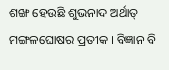ଶଙ୍ଖ ହେଉଛି ଶୁଭନାଦ ଅର୍ଥାତ୍ ମଙ୍ଗଳଘୋଷର ପ୍ରତୀକ । ବିଜ୍ଞାନ ବି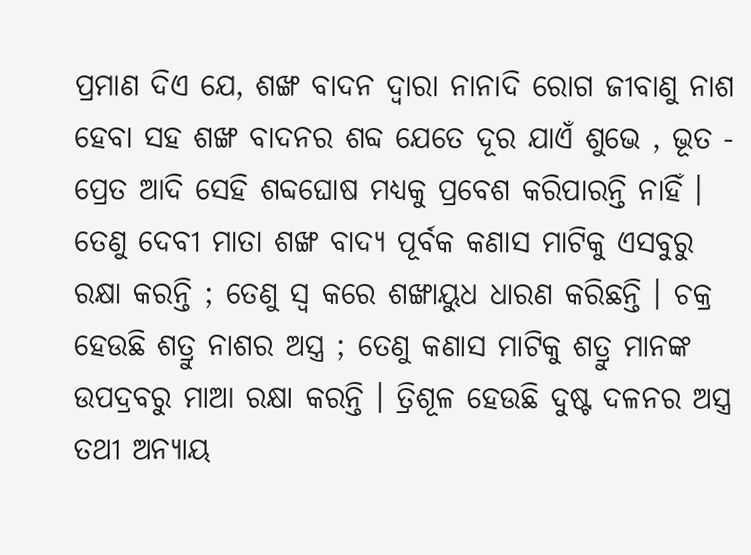ପ୍ରମାଣ ଦିଏ ଯେ, ଶଙ୍ଖ ବାଦନ ଦ୍ୱାରା ନାନାଦି ରୋଗ ଜୀବାଣୁ ନାଶ ହେବା ସହ ଶଙ୍ଖ ବାଦନର ଶବ୍ଦ ଯେତେ ଦୂର ଯାଏଁ ଶୁଭେ , ଭୂତ - ପ୍ରେତ ଆଦି ସେହି ଶବ୍ଦଘୋଷ ମଧ୍ୟକୁ ପ୍ରବେଶ କରିପାରନ୍ତି ନାହିଁ । ତେଣୁ ଦେବୀ ମାତା ଶଙ୍ଖ ବାଦ୍ୟ ପୂର୍ବକ କଣାସ ମାଟିକୁ ଏସବୁରୁ ରକ୍ଷା କରନ୍ତି ; ତେଣୁ ସ୍ବ କରେ ଶଙ୍ଖାୟୁଧ ଧାରଣ କରିଛନ୍ତି । ଚକ୍ର ହେଉଛି ଶତ୍ରୁ ନାଶର ଅସ୍ତ୍ର ; ତେଣୁ କଣାସ ମାଟିକୁ ଶତ୍ରୁ ମାନଙ୍କ ଉପଦ୍ରବରୁ ମାଆ ରକ୍ଷା କରନ୍ତି । ତ୍ରିଶୂଳ ହେଉଛି ଦୁଷ୍ଟ ଦଳନର ଅସ୍ତ୍ର ତଥୀ ଅନ୍ଯାୟ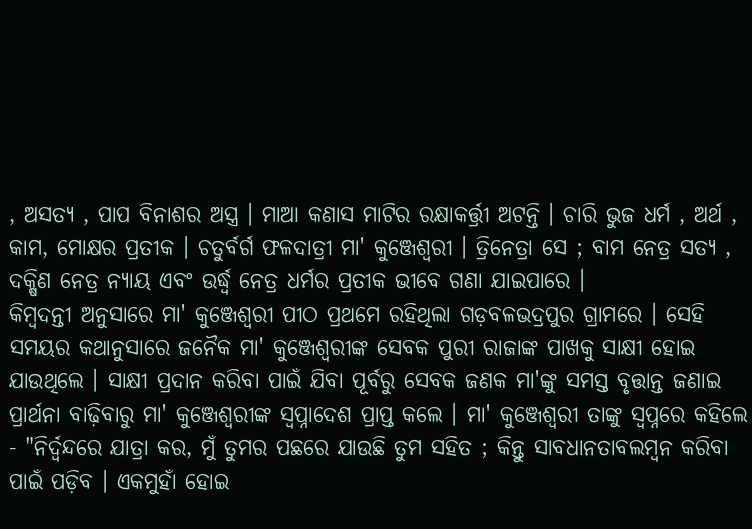, ଅସତ୍ଯ , ପାପ ବିନାଶର ଅସ୍ତ୍ର । ମାଆ କଣାସ ମାଟିର ରକ୍ଷାକର୍ତ୍ତ୍ରୀ ଅଟନ୍ତି । ଚାରି ଭୁଜ ଧର୍ମ , ଅର୍ଥ , କାମ, ମୋକ୍ଷର ପ୍ରତୀକ । ଚତୁର୍ବର୍ଗ ଫଳଦାତ୍ରୀ ମା' କୁଞ୍ଜେଶ୍ବରୀ । ତ୍ରିନେତ୍ରା ସେ ; ବାମ ନେତ୍ର ସତ୍ଯ , ଦକ୍ଷିଣ ନେତ୍ର ନ୍ଯାୟ ଏବଂ ଉର୍ଦ୍ଧ୍ବ ନେତ୍ର ଧର୍ମର ପ୍ରତୀକ ଭୀବେ ଗଣା ଯାଇପାରେ ।
କିମ୍ବଦନ୍ତୀ ଅନୁସାରେ ମା' କୁଞ୍ଜେଶ୍ବରୀ ପୀଠ ପ୍ରଥମେ ରହିଥିଲା ଗଡ଼ବଳଭଦ୍ରପୁର ଗ୍ରାମରେ । ସେହି ସମୟର କଥାନୁସାରେ ଜନୈକ ମା' କୁଞ୍ଜେଶ୍ବରୀଙ୍କ ସେବକ ପୁରୀ ରାଜାଙ୍କ ପାଖକୁ ସାକ୍ଷୀ ହୋଇ ଯାଉଥିଲେ । ସାକ୍ଷୀ ପ୍ରଦାନ କରିବା ପାଇଁ ଯିବା ପୂର୍ବରୁ ସେବକ ଜଣକ ମା'ଙ୍କୁ ସମସ୍ତ ବୃତ୍ତାନ୍ତ ଜଣାଇ ପ୍ରାର୍ଥନା ବାଢ଼ିବାରୁ ମା' କୁଞ୍ଜେଶ୍ବରୀଙ୍କ ସ୍ବପ୍ନାଦେଶ ପ୍ରାପ୍ତ କଲେ । ମା' କୁଞ୍ଜେଶ୍ବରୀ ତାଙ୍କୁ ସ୍ବପ୍ନରେ କହିଲେ - "ନିର୍ଦ୍ବନ୍ଦରେ ଯାତ୍ରା କର, ମୁଁ ତୁମର ପଛରେ ଯାଉଛି ତୁମ ସହିତ ; କିନ୍ତୁ ସାବଧାନତାବଲମ୍ବନ କରିବା ପାଇଁ ପଡ଼ିବ । ଏକମୁହାଁ ହୋଇ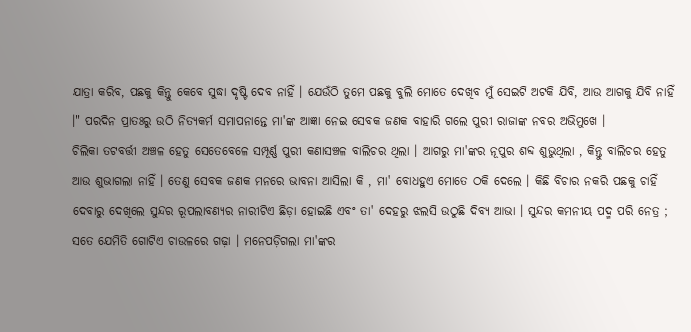ଯାତ୍ରା କରିବ, ପଛକୁ କିନ୍ତୁ କେବେ ସୁଦ୍ଧା ଦୃଷ୍ଟି ଦେବ ନାହିଁ । ଯେଉଁଠି ତୁମେ ପଛକୁ ବୁଲି ମୋତେ ଦେଖିବ ମୁଁ ସେଇଟି ଅଟକି ଯିବି, ଆଉ ଆଗକୁ ଯିବି ନାହିଁ ।" ପରଦିନ ପ୍ରାତଃରୁ ଉଠି ନିତ୍ଯକର୍ମ ସମାପନାନ୍ତେ ମା'ଙ୍କ ଆଜ୍ଞା ନେଇ ସେବକ ଜଣକ ବାହାରି ଗଲେ ପୁରୀ ରାଜାଙ୍କ ନବର ଅଭିମୁଖେ ।
ଚିଲିକା ତଟବର୍ତ୍ତୀ ଅଞ୍ଚଳ ହେତୁ ସେତେବେଳେ ସମ୍ପୂର୍ଣ୍ଣ ପୁରୀ କଣାସଞ୍ଚଳ ବାଲିଚର ଥିଲା । ଆଗରୁ ମା'ଙ୍କର ନୂପୁର ଶବ୍ଦ ଶୁଭୁଥିଲା , କିନ୍ତୁ ବାଲିଚର ହେତୁ ଆଉ ଶୁଭାଗଲା ନାହିଁ । ତେଣୁ ସେବକ ଜଣକ ମନରେ ଭାବନା ଆସିଲା କି , ମା' ବୋଧହୁଏ ମୋତେ ଠକି ଦେଲେ । କିଛି ବିଚାର ନକରି ପଛକୁ ଚାହିଁ ଦେବାରୁ ଦେଖିଲେ ସୁନ୍ଦର ରୂପଲାବଣ୍ଯର ନାରୀଟିଏ ଛିଡ଼ା ହୋଇଛି ଏବଂ ତା' ଦେହରୁ ଝଲସି ଉଠୁଛି ଦିବ୍ଯ ଆଭା । ସୁନ୍ଦର କମନୀୟ ପଦ୍ମ ପରି ନେତ୍ର ; ସତେ ଯେମିତି ଗୋଟିଏ ଚାଉଳରେ ଗଢ଼ା । ମନେପଡ଼ିଗଲା ମା'ଙ୍କର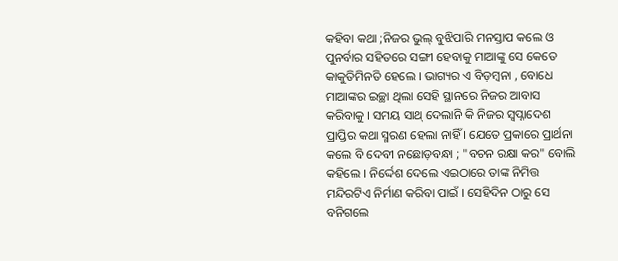କହିବା କଥା ;ନିଜର ଭୁଲ୍ ବୁଝିପାରି ମନସ୍ତାପ କଲେ ଓ ପୁନର୍ବାର ସହିତରେ ସଙ୍ଗୀ ହେବାକୁ ମାଆଙ୍କୁ ସେ କେତେ କାକୁତିମିନତି ହେଲେ । ଭାଗ୍ୟର ଏ ବିଡ଼ମ୍ବନା , ବୋଧେ ମାଆଙ୍କର ଇଚ୍ଛା ଥିଲା ସେହି ସ୍ଥାନରେ ନିଜର ଆବାସ କରିବାକୁ । ସମୟ ସାଥ୍ ଦେଲାନି କି ନିଜର ସ୍ବପ୍ନାଦେଶ ପ୍ରାପ୍ତିର କଥା ସ୍ମରଣ ହେଲା ନାହିଁ । ଯେତେ ପ୍ରକାରେ ପ୍ରାର୍ଥନା କଲେ ବି ଦେବୀ ନଛୋଡ଼ବନ୍ଧା ; "ବଚନ ରକ୍ଷା କର" ବୋଲି କହିଲେ । ନିର୍ଦ୍ଦେଶ ଦେଲେ ଏଇଠାରେ ତାଙ୍କ ନିମିତ୍ତ ମନ୍ଦିରଟିଏ ନିର୍ମାଣ କରିବା ପାଇଁ । ସେହିଦିନ ଠାରୁ ସେ ବନିଗଲେ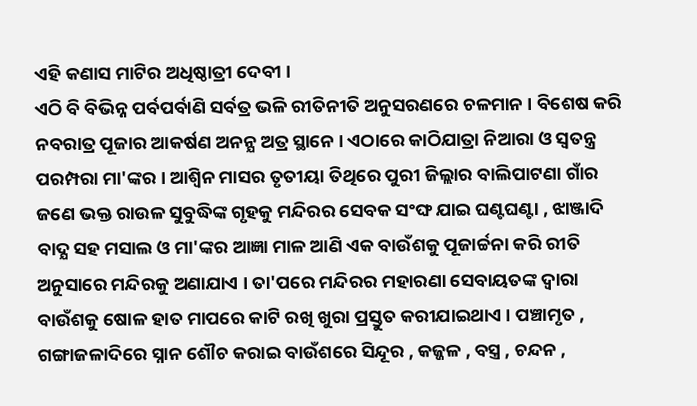ଏହି କଣାସ ମାଟିର ଅଧିଷ୍ଠାତ୍ରୀ ଦେବୀ ।
ଏଠି ବି ବିଭିନ୍ନ ପର୍ବପର୍ବାଣି ସର୍ବତ୍ର ଭଳି ରୀତିନୀତି ଅନୁସରଣରେ ଚଳମାନ । ବିଶେଷ କରି ନବରାତ୍ର ପୂଜାର ଆକର୍ଷଣ ଅନନ୍ଯ ଅତ୍ର ସ୍ଥାନେ । ଏଠାରେ କାଠିଯାତ୍ରା ନିଆରା ଓ ସ୍ବତନ୍ତ୍ର ପରମ୍ପରା ମା'ଙ୍କର । ଆଶ୍ବିନ ମାସର ତୃତୀୟା ତିଥିରେ ପୁରୀ ଜିଲ୍ଲାର ବାଲିପାଟଣା ଗାଁର ଜଣେ ଭକ୍ତ ରାଉଳ ସୁବୁଦ୍ଧିଙ୍କ ଗୃହକୁ ମନ୍ଦିରର ସେବକ ସଂଙ୍ଘ ଯାଇ ଘଣ୍ଟଘଣ୍ଟା , ଝାଞ୍ଜାଦି ବାଦ୍ଯ ସହ ମସାଲ ଓ ମା'ଙ୍କର ଆଜ୍ଞା ମାଳ ଆଣି ଏକ ବାଉଁଶକୁ ପୂଜାର୍ଚ୍ଚନା କରି ରୀତି ଅନୁସାରେ ମନ୍ଦିରକୁ ଅଣାଯାଏ । ତା'ପରେ ମନ୍ଦିରର ମହାରଣା ସେବାୟତଙ୍କ ଦ୍ବାରା ବାଉଁଶକୁ ଷୋଳ ହାତ ମାପରେ କାଟି ରଖି ଖୁରା ପ୍ରସ୍ତୁତ କରୀଯାଇଥାଏ । ପଞ୍ଚାମୃତ , ଗଙ୍ଗାଜଳାଦିରେ ସ୍ନାନ ଶୌଚ କରାଇ ବାଉଁଶରେ ସିନ୍ଦୂର , କଜ୍ଜଳ , ବସ୍ତ୍ର , ଚନ୍ଦନ ,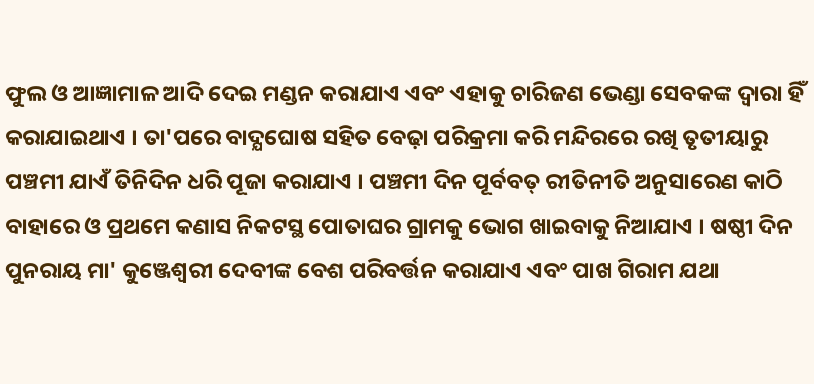ଫୁଲ ଓ ଆଜ୍ଞାମାଳ ଆଦି ଦେଇ ମଣ୍ଡନ କରାଯାଏ ଏବଂ ଏହାକୁ ଚାରିଜଣ ଭେଣ୍ଡା ସେବକଙ୍କ ଦ୍ବାରା ହିଁ କରାଯାଇଥାଏ । ତା'ପରେ ବାଦ୍ଯଘୋଷ ସହିତ ବେଢ଼ା ପରିକ୍ରମା କରି ମନ୍ଦିରରେ ରଖି ତୃତୀୟାରୁ ପଞ୍ଚମୀ ଯାଏଁ ତିନିଦିନ ଧରି ପୂଜା କରାଯାଏ । ପଞ୍ଚମୀ ଦିନ ପୂର୍ବବତ୍ ରୀତିନୀତି ଅନୁସାରେଣ କାଠି ବାହାରେ ଓ ପ୍ରଥମେ କଣାସ ନିକଟସ୍ଥ ପୋତାଘର ଗ୍ରାମକୁ ଭୋଗ ଖାଇବାକୁ ନିଆଯାଏ । ଷଷ୍ଠୀ ଦିନ ପୁନରାୟ ମା' କୁଞ୍ଜେଶ୍ବରୀ ଦେବୀଙ୍କ ବେଶ ପରିବର୍ତ୍ତନ କରାଯାଏ ଏବଂ ପାଖ ଗିରାମ ଯଥା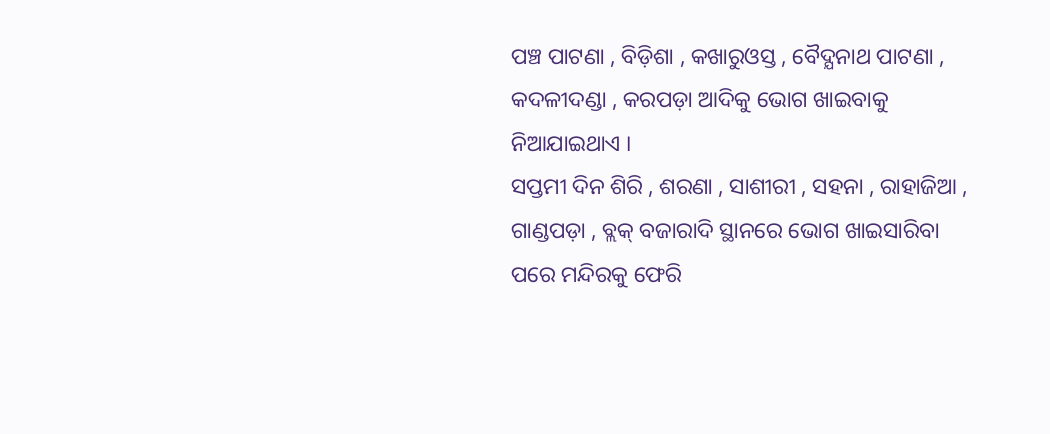ପଞ୍ଚ ପାଟଣା , ବିଡ଼ିଶା , କଖାରୁଓସ୍ତ , ବୈଦ୍ଯନାଥ ପାଟଣା , କଦଳୀଦଣ୍ଡା , କରପଡ଼ା ଆଦିକୁ ଭୋଗ ଖାଇବାକୁ ନିଆଯାଇଥାଏ ।
ସପ୍ତମୀ ଦିନ ଶିରି , ଶରଣା , ସାଶୀରୀ , ସହନା , ରାହାଜିଆ , ଗାଣ୍ଡପଡ଼ା , ବ୍ଲକ୍ ବଜାରାଦି ସ୍ଥାନରେ ଭୋଗ ଖାଇସାରିବା ପରେ ମନ୍ଦିରକୁ ଫେରି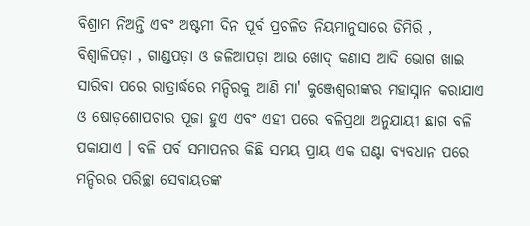ବିଶ୍ରାମ ନିଅନ୍ତି ଏବଂ ଅଷ୍ଟମୀ ଦିନ ପୂର୍ବ ପ୍ରଚଳିତ ନିୟମାନୁସାରେ ଡିମିରି , ବିଶ୍ବାଳିପଡ଼ା , ଗାଣ୍ଡପଡ଼ା ଓ ଜଳିଆପଡ଼ା ଆଉ ଖୋଦ୍ କଣାସ ଆଦି ଭୋଗ ଖାଇ ସାରିବା ପରେ ରାତ୍ରାର୍ଦ୍ଧରେ ମନ୍ଦିରକୁ ଆଣି ମା' କୁଞ୍ଜେଶ୍ବରୀଙ୍କର ମହାସ୍ନାନ କରାଯାଏ ଓ ଷୋଡ଼ଶୋପଚାର ପୂଜା ହୁଏ ଏବଂ ଏହୀ ପରେ ବଳିପ୍ରଥା ଅନୁଯାୟୀ ଛାଗ ବଳି ପକାଯାଏ । ବଳି ପର୍ବ ସମାପନର କିଛି ସମୟ ପ୍ରାୟ ଏକ ଘଣ୍ଟା ବ୍ଯବଧାନ ପରେ ମନ୍ଦିରର ପରିଚ୍ଛା ସେବାୟତଙ୍କ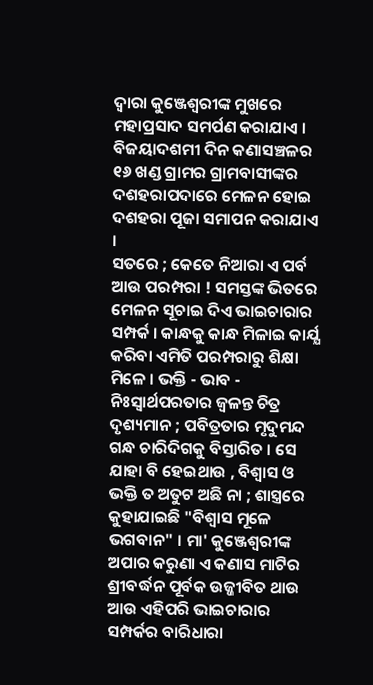ଦ୍ବାରା କୁଞ୍ଜେଶ୍ବରୀଙ୍କ ମୁଖରେ ମହାପ୍ରସାଦ ସମର୍ପଣ କରାଯାଏ । ବିଜୟାଦଶମୀ ଦିନ କଣାସଞ୍ଚଳର ୧୬ ଖଣ୍ଡ ଗ୍ରାମର ଗ୍ରାମବାସୀଙ୍କର ଦଶହରାପଦାରେ ମେଳନ ହୋଇ ଦଶହରା ପୂଜା ସମାପନ କରାଯାଏ ।
ସତରେ ; କେତେ ନିଆରା ଏ ପର୍ବ ଆଉ ପରମ୍ପରା ! ସମସ୍ତଙ୍କ ଭିତରେ ମେଳନ ସୂଚାଇ ଦିଏ ଭାଇଚାରାର ସମ୍ପର୍କ । କାନ୍ଧକୁ କାନ୍ଧ ମିଳାଇ କାର୍ଯ୍ଯ କରିବା ଏମିତି ପରମ୍ପରାରୁ ଶିକ୍ଷା ମିଳେ । ଭକ୍ତି - ଭାବ - ନିଃସ୍ବାର୍ଥପରତାର ଜ୍ବଳନ୍ତ ଚିତ୍ର ଦୃଶ୍ୟମାନ ; ପବିତ୍ରତାର ମୃଦୁମନ୍ଦ ଗନ୍ଧ ଚାରିଦିଗକୁ ବିସ୍ତାରିତ । ସେ ଯାହା ବି ହେଇଥାଉ , ବିଶ୍ବାସ ଓ ଭକ୍ତି ତ ଅତୁଟ ଅଛି ନା ; ଶାସ୍ତ୍ରରେ କୁହାଯାଇଛି "ବିଶ୍ବାସ ମୂଳେ ଭଗବାନ" । ମା' କୁଞ୍ଜେଶ୍ବରୀଙ୍କ ଅପାର କରୁଣା ଏ କଣାସ ମାଟିର ଶ୍ରୀବର୍ଦ୍ଧନ ପୂର୍ବକ ଉଜ୍ଜୀବିତ ଥାଉ ଆଉ ଏହିପରି ଭାଇଚାରାର ସମ୍ପର୍କର ବାରିଧାରା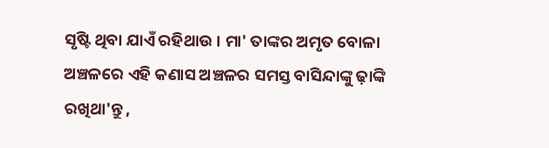ସୃଷ୍ଟି ଥିବା ଯାଏଁ ରହିଥାଉ । ମା' ତାଙ୍କର ଅମୃତ ବୋଳା ଅଞ୍ଚଳରେ ଏହି କଣାସ ଅଞ୍ଚଳର ସମସ୍ତ ବାସିନ୍ଦାଙ୍କୁ ଢ଼ାଙ୍କି ରଖିଥା'ନ୍ତୁ ,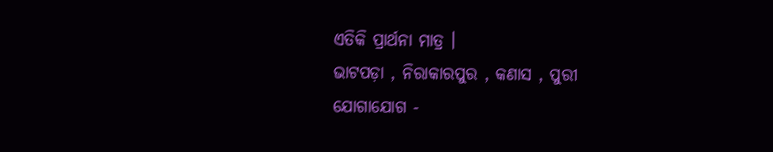ଏତିକି ପ୍ରାର୍ଥନା ମାତ୍ର ।
ଭାଟପଡ଼ା , ନିରାକାରପୁର , କଣାସ , ପୁରୀ
ଯୋଗାଯୋଗ -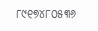୮୯୧୭୪୮୦୫୩୬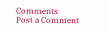Comments
Post a Comment